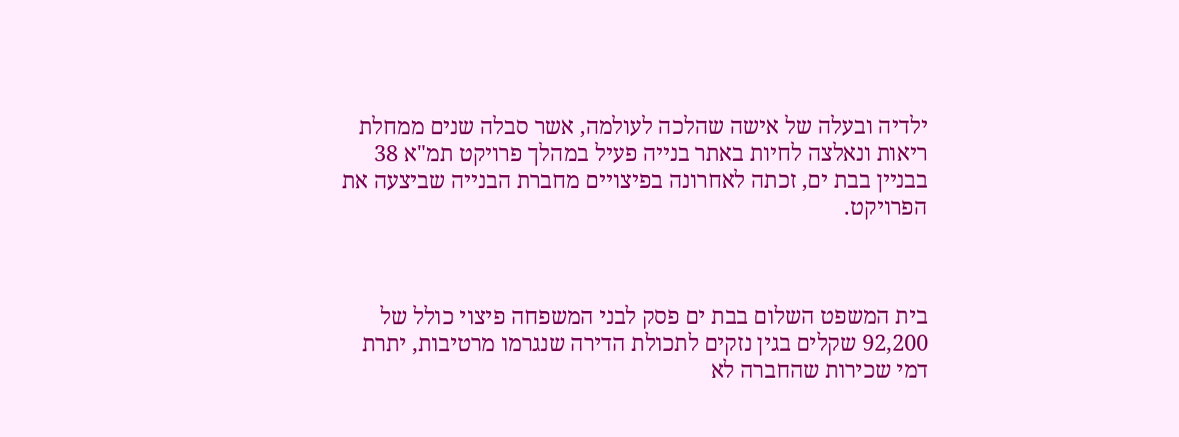ילדיה ובעלה של אישה שהלכה לעולמה, אשר סבלה שנים ממחלת ריאות ונאלצה לחיות באתר בנייה פעיל במהלך פרויקט תמ"א 38 בבניין בבת ים, זכתה לאחרונה בפיצויים מחברת הבנייה שביצעה את הפרויקט.



בית המשפט השלום בבת ים פסק לבני המשפחה פיצוי כולל של 92,200 שקלים בגין נזקים לתכולת הדירה שנגרמו מרטיבות, יתרת דמי שכירות שהחברה לא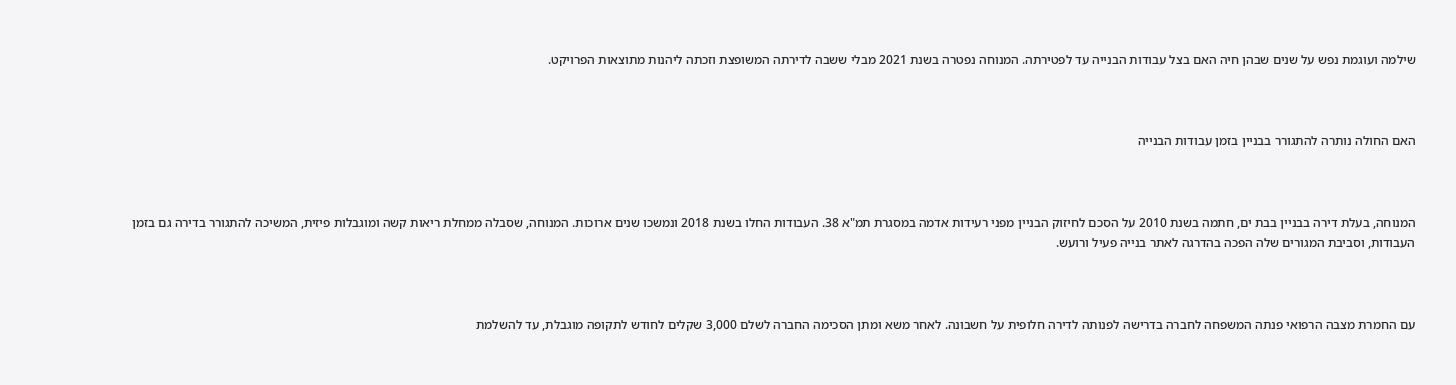שילמה ועוגמת נפש על שנים שבהן חיה האם בצל עבודות הבנייה עד לפטירתה. המנוחה נפטרה בשנת 2021 מבלי ששבה לדירתה המשופצת וזכתה ליהנות מתוצאות הפרויקט.



האם החולה נותרה להתגורר בבניין בזמן עבודות הבנייה



המנוחה, בעלת דירה בבניין בבת ים, חתמה בשנת 2010 על הסכם לחיזוק הבניין מפני רעידות אדמה במסגרת תמ"א 38. העבודות החלו בשנת 2018 ונמשכו שנים ארוכות. המנוחה, שסבלה ממחלת ריאות קשה ומוגבלות פיזית, המשיכה להתגורר בדירה גם בזמן העבודות, וסביבת המגורים שלה הפכה בהדרגה לאתר בנייה פעיל ורועש.



עם החמרת מצבה הרפואי פנתה המשפחה לחברה בדרישה לפנותה לדירה חלופית על חשבונה. לאחר משא ומתן הסכימה החברה לשלם 3,000 שקלים לחודש לתקופה מוגבלת, עד להשלמת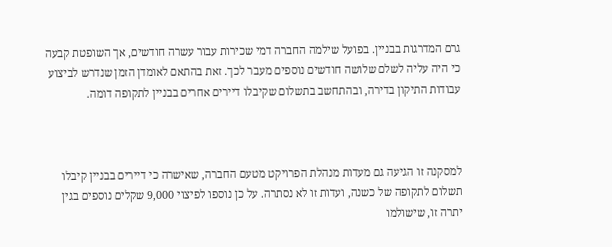גרם המדרגות בבניין. בפועל שילמה החברה דמי שכירות עבור עשרה חודשים, אך השופטת קבעה כי היה עליה לשלם שלושה חודשים נוספים מעבר לכך. זאת בהתאם לאומדן הזמן שנדרש לביצוע עבודות התיקון בדירה, ובהתחשב בתשלום שקיבלו דיירים אחרים בבניין לתקופה דומה.



למסקנה זו הגיעה גם מעדות מנהלת הפרויקט מטעם החברה, שאישרה כי דיירים בבניין קיבלו תשלום לתקופה של כשנה, ועדות זו לא נסתרה. על כן נוספו לפיצוי 9,000 שקלים נוספים בגין יתרה זו, שישולמו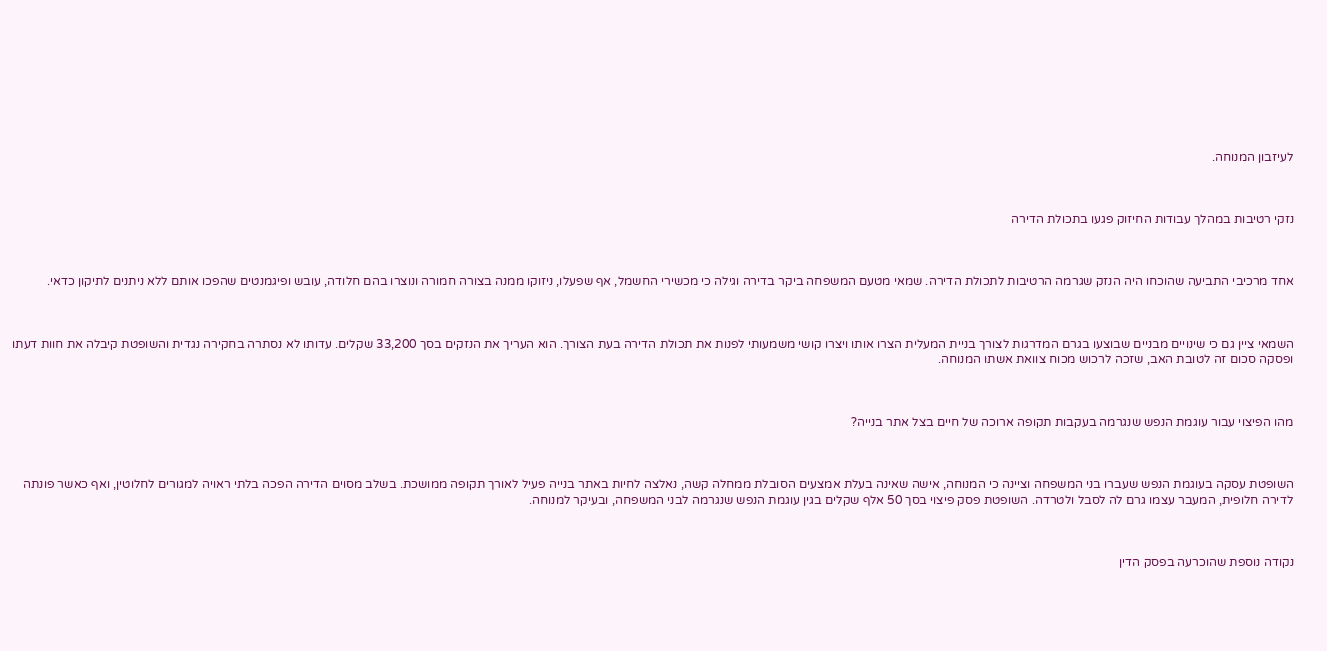לעיזבון המנוחה.



נזקי רטיבות במהלך עבודות החיזוק פגעו בתכולת הדירה



אחד מרכיבי התביעה שהוכחו היה הנזק שגרמה הרטיבות לתכולת הדירה. שמאי מטעם המשפחה ביקר בדירה וגילה כי מכשירי החשמל, אף שפעלו, ניזוקו ממנה בצורה חמורה ונוצרו בהם חלודה, עובש ופיגמנטים שהפכו אותם ללא ניתנים לתיקון כדאי.



השמאי ציין גם כי שינויים מבניים שבוצעו בגרם המדרגות לצורך בניית המעלית הצרו אותו ויצרו קושי משמעותי לפנות את תכולת הדירה בעת הצורך. הוא העריך את הנזקים בסך 33,200 שקלים. עדותו לא נסתרה בחקירה נגדית והשופטת קיבלה את חוות דעתו ופסקה סכום זה לטובת האב, שזכה לרכוש מכוח צוואת אשתו המנוחה.



מהו הפיצוי עבור עוגמת הנפש שנגרמה בעקבות תקופה ארוכה של חיים בצל אתר בנייה?



השופטת עסקה בעוגמת הנפש שעברו בני המשפחה וציינה כי המנוחה, אישה שאינה בעלת אמצעים הסובלת ממחלה קשה, נאלצה לחיות באתר בנייה פעיל לאורך תקופה ממושכת. בשלב מסוים הדירה הפכה בלתי ראויה למגורים לחלוטין, ואף כאשר פונתה לדירה חלופית, המעבר עצמו גרם לה לסבל ולטרדה. השופטת פסק פיצוי בסך 50 אלף שקלים בגין עוגמת הנפש שנגרמה לבני המשפחה, ובעיקר למנוחה.



נקודה נוספת שהוכרעה בפסק הדין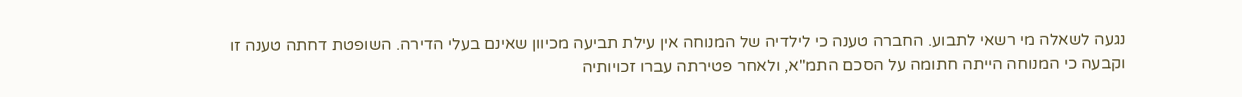נגעה לשאלה מי רשאי לתבוע. החברה טענה כי לילדיה של המנוחה אין עילת תביעה מכיוון שאינם בעלי הדירה. השופטת דחתה טענה זו וקבעה כי המנוחה הייתה חתומה על הסכם התמ"א, ולאחר פטירתה עברו זכויותיה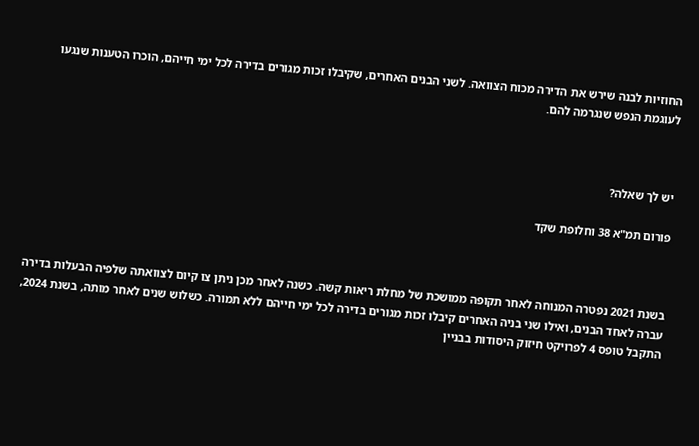החוזיות לבנה שירש את הדירה מכוח הצוואה. לשני הבנים האחרים, שקיבלו זכות מגורים בדירה לכל ימי חייהם, הוכרו הטענות שנגעו לעוגמת הנפש שנגרמה להם.



יש לך שאלה?

פורום תמ"א 38 וחלופת שקד



בשנת 2021 נפטרה המנוחה לאחר תקופה ממושכת של מחלת ריאות קשה. כשנה לאחר מכן ניתן צו קיום לצוואתה שלפיה הבעלות בדירה עברה לאחד הבנים, ואילו שני בניה האחרים קיבלו זכות מגורים בדירה לכל ימי חייהם ללא תמורה. כשלוש שנים לאחר מותה, בשנת 2024, התקבל טופס 4 לפרויקט חיזוק היסודות בבניין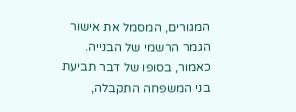המגורים, המסמל את אישור הגמר הרשמי של הבנייה. כאמור, בסופו של דבר תביעת בני המשפחה התקבלה,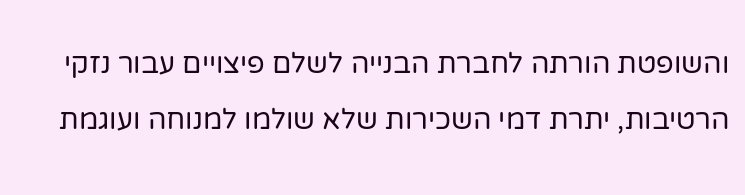והשופטת הורתה לחברת הבנייה לשלם פיצויים עבור נזקי הרטיבות, יתרת דמי השכירות שלא שולמו למנוחה ועוגמת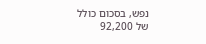נפש, בסכום כולל של 92,200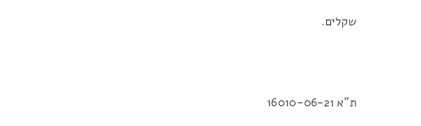שקלים.



ת"א 16010-06-21